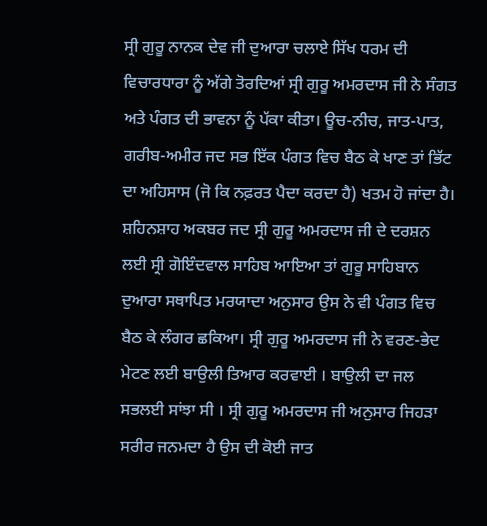ਸ੍ਰੀ ਗੁਰੂ ਨਾਨਕ ਦੇਵ ਜੀ ਦੁਆਰਾ ਚਲਾਏ ਸਿੱਖ ਧਰਮ ਦੀ ਵਿਚਾਰਧਾਰਾ ਨੂੰ ਅੱਗੇ ਤੋਰਦਿਆਂ ਸ੍ਰੀ ਗੁਰੂ ਅਮਰਦਾਸ ਜੀ ਨੇ ਸੰਗਤ ਅਤੇ ਪੰਗਤ ਦੀ ਭਾਵਨਾ ਨੂੰ ਪੱਕਾ ਕੀਤਾ। ਊਚ-ਨੀਚ, ਜਾਤ-ਪਾਤ, ਗਰੀਬ-ਅਮੀਰ ਜਦ ਸਭ ਇੱਕ ਪੰਗਤ ਵਿਚ ਬੈਠ ਕੇ ਖਾਣ ਤਾਂ ਭਿੱਟ ਦਾ ਅਹਿਸਾਸ (ਜੋ ਕਿ ਨਫ਼ਰਤ ਪੈਦਾ ਕਰਦਾ ਹੈ) ਖਤਮ ਹੋ ਜਾਂਦਾ ਹੈ। ਸ਼ਹਿਨਸ਼ਾਹ ਅਕਬਰ ਜਦ ਸ੍ਰੀ ਗੁਰੂ ਅਮਰਦਾਸ ਜੀ ਦੇ ਦਰਸ਼ਨ ਲਈ ਸ੍ਰੀ ਗੋਇੰਦਵਾਲ ਸਾਹਿਬ ਆਇਆ ਤਾਂ ਗੁਰੂ ਸਾਹਿਬਾਨ ਦੁਆਰਾ ਸਥਾਪਿਤ ਮਰਯਾਦਾ ਅਨੁਸਾਰ ਉਸ ਨੇ ਵੀ ਪੰਗਤ ਵਿਚ ਬੈਠ ਕੇ ਲੰਗਰ ਛਕਿਆ। ਸ੍ਰੀ ਗੁਰੂ ਅਮਰਦਾਸ ਜੀ ਨੇ ਵਰਣ-ਭੇਦ ਮੇਟਣ ਲਈ ਬਾਉਲੀ ਤਿਆਰ ਕਰਵਾਈ । ਬਾਉਲੀ ਦਾ ਜਲ ਸਭਲਈ ਸਾਂਝਾ ਸੀ । ਸ੍ਰੀ ਗੁਰੂ ਅਮਰਦਾਸ ਜੀ ਅਨੁਸਾਰ ਜਿਹੜਾ ਸਰੀਰ ਜਨਮਦਾ ਹੈ ਉਸ ਦੀ ਕੋਈ ਜਾਤ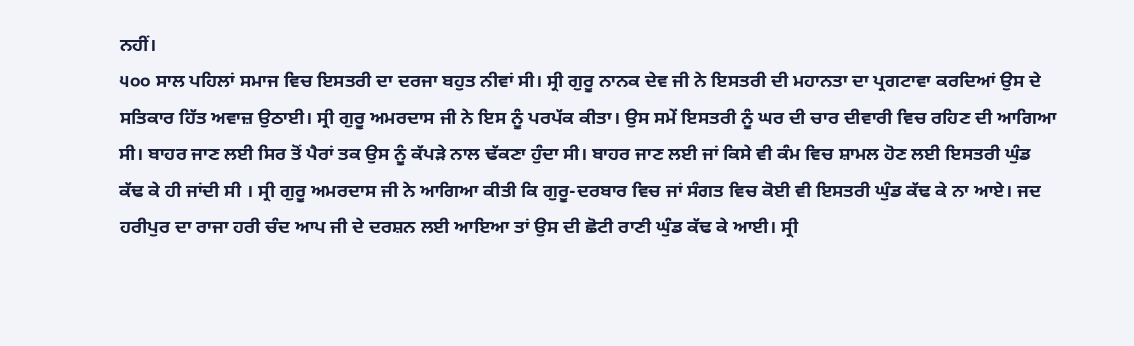ਨਹੀਂ।
੫੦੦ ਸਾਲ ਪਹਿਲਾਂ ਸਮਾਜ ਵਿਚ ਇਸਤਰੀ ਦਾ ਦਰਜਾ ਬਹੁਤ ਨੀਵਾਂ ਸੀ। ਸ੍ਰੀ ਗੁਰੂ ਨਾਨਕ ਦੇਵ ਜੀ ਨੇ ਇਸਤਰੀ ਦੀ ਮਹਾਨਤਾ ਦਾ ਪ੍ਰਗਟਾਵਾ ਕਰਦਿਆਂ ਉਸ ਦੇ ਸਤਿਕਾਰ ਹਿੱਤ ਅਵਾਜ਼ ਉਠਾਈ। ਸ੍ਰੀ ਗੁਰੂ ਅਮਰਦਾਸ ਜੀ ਨੇ ਇਸ ਨੂੰ ਪਰਪੱਕ ਕੀਤਾ। ਉਸ ਸਮੇਂ ਇਸਤਰੀ ਨੂੰ ਘਰ ਦੀ ਚਾਰ ਦੀਵਾਰੀ ਵਿਚ ਰਹਿਣ ਦੀ ਆਗਿਆ ਸੀ। ਬਾਹਰ ਜਾਣ ਲਈ ਸਿਰ ਤੋਂ ਪੈਰਾਂ ਤਕ ਉਸ ਨੂੰ ਕੱਪੜੇ ਨਾਲ ਢੱਕਣਾ ਹੁੰਦਾ ਸੀ। ਬਾਹਰ ਜਾਣ ਲਈ ਜਾਂ ਕਿਸੇ ਵੀ ਕੰਮ ਵਿਚ ਸ਼ਾਮਲ ਹੋਣ ਲਈ ਇਸਤਰੀ ਘੁੰਡ ਕੱਢ ਕੇ ਹੀ ਜਾਂਦੀ ਸੀ । ਸ੍ਰੀ ਗੁਰੂ ਅਮਰਦਾਸ ਜੀ ਨੇ ਆਗਿਆ ਕੀਤੀ ਕਿ ਗੁਰੂ-ਦਰਬਾਰ ਵਿਚ ਜਾਂ ਸੰਗਤ ਵਿਚ ਕੋਈ ਵੀ ਇਸਤਰੀ ਘੁੰਡ ਕੱਢ ਕੇ ਨਾ ਆਏ। ਜਦ ਹਰੀਪੁਰ ਦਾ ਰਾਜਾ ਹਰੀ ਚੰਦ ਆਪ ਜੀ ਦੇ ਦਰਸ਼ਨ ਲਈ ਆਇਆ ਤਾਂ ਉਸ ਦੀ ਛੋਟੀ ਰਾਣੀ ਘੁੰਡ ਕੱਢ ਕੇ ਆਈ। ਸ੍ਰੀ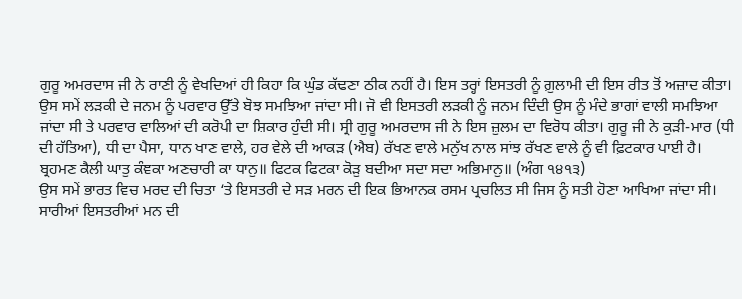ਗੁਰੂ ਅਮਰਦਾਸ ਜੀ ਨੇ ਰਾਣੀ ਨੂੰ ਵੇਖਦਿਆਂ ਹੀ ਕਿਹਾ ਕਿ ਘੁੰਡ ਕੱਢਣਾ ਠੀਕ ਨਹੀਂ ਹੈ। ਇਸ ਤਰ੍ਹਾਂ ਇਸਤਰੀ ਨੂੰ ਗ਼ੁਲਾਮੀ ਦੀ ਇਸ ਰੀਤ ਤੋਂ ਅਜ਼ਾਦ ਕੀਤਾ।
ਉਸ ਸਮੇਂ ਲੜਕੀ ਦੇ ਜਨਮ ਨੂੰ ਪਰਵਾਰ ਉੱਤੇ ਬੋਝ ਸਮਝਿਆ ਜਾਂਦਾ ਸੀ। ਜੋ ਵੀ ਇਸਤਰੀ ਲੜਕੀ ਨੂੰ ਜਨਮ ਦਿੰਦੀ ਉਸ ਨੂੰ ਮੰਦੇ ਭਾਗਾਂ ਵਾਲੀ ਸਮਝਿਆ ਜਾਂਦਾ ਸੀ ਤੇ ਪਰਵਾਰ ਵਾਲਿਆਂ ਦੀ ਕਰੋਪੀ ਦਾ ਸ਼ਿਕਾਰ ਹੁੰਦੀ ਸੀ। ਸ੍ਰੀ ਗੁਰੂ ਅਮਰਦਾਸ ਜੀ ਨੇ ਇਸ ਜ਼ੁਲਮ ਦਾ ਵਿਰੋਧ ਕੀਤਾ। ਗੁਰੂ ਜੀ ਨੇ ਕੁੜੀ-ਮਾਰ (ਧੀ ਦੀ ਹੱਤਿਆ), ਧੀ ਦਾ ਪੈਸਾ, ਧਾਨ ਖਾਣ ਵਾਲੇ, ਹਰ ਵੇਲੇ ਦੀ ਆਕੜ (ਐਬ) ਰੱਖਣ ਵਾਲੇ ਮਨੁੱਖ ਨਾਲ ਸਾਂਝ ਰੱਖਣ ਵਾਲੇ ਨੂੰ ਵੀ ਫ਼ਿਟਕਾਰ ਪਾਈ ਹੈ।
ਬ੍ਰਹਮਣ ਕੈਲੀ ਘਾਤੁ ਕੰਞਕਾ ਅਣਚਾਰੀ ਕਾ ਧਾਨੁ॥ ਫਿਟਕ ਫਿਟਕਾ ਕੋੜੁ ਬਦੀਆ ਸਦਾ ਸਦਾ ਅਭਿਮਾਨੁ॥ (ਅੰਗ ੧੪੧੩)
ਉਸ ਸਮੇਂ ਭਾਰਤ ਵਿਚ ਮਰਦ ਦੀ ਚਿਤਾ ‘ਤੇ ਇਸਤਰੀ ਦੇ ਸੜ ਮਰਨ ਦੀ ਇਕ ਭਿਆਨਕ ਰਸਮ ਪ੍ਰਚਲਿਤ ਸੀ ਜਿਸ ਨੂੰ ਸਤੀ ਹੋਣਾ ਆਖਿਆ ਜਾਂਦਾ ਸੀ।
ਸਾਰੀਆਂ ਇਸਤਰੀਆਂ ਮਨ ਦੀ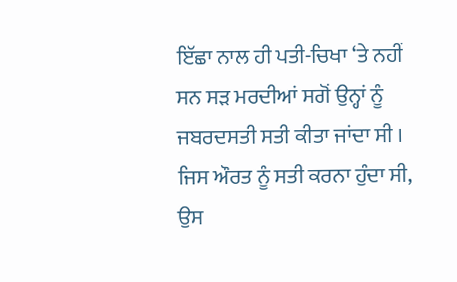ਇੱਛਾ ਨਾਲ ਹੀ ਪਤੀ-ਚਿਖਾ ‘ਤੇ ਨਹੀਂ ਸਨ ਸੜ ਮਰਦੀਆਂ ਸਗੋਂ ਉਨ੍ਹਾਂ ਨੂੰ ਜਬਰਦਸਤੀ ਸਤੀ ਕੀਤਾ ਜਾਂਦਾ ਸੀ । ਜਿਸ ਔਰਤ ਨੂੰ ਸਤੀ ਕਰਨਾ ਹੁੰਦਾ ਸੀ, ਉਸ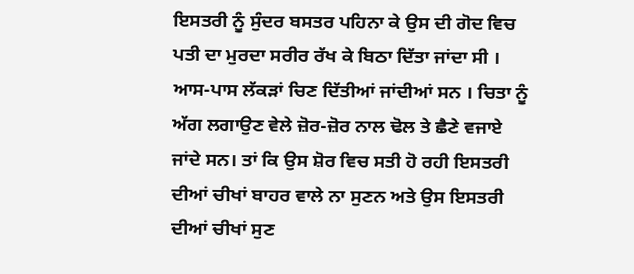ਇਸਤਰੀ ਨੂੰ ਸੁੰਦਰ ਬਸਤਰ ਪਹਿਨਾ ਕੇ ਉਸ ਦੀ ਗੋਦ ਵਿਚ ਪਤੀ ਦਾ ਮੁਰਦਾ ਸਰੀਰ ਰੱਖ ਕੇ ਬਿਠਾ ਦਿੱਤਾ ਜਾਂਦਾ ਸੀ । ਆਸ-ਪਾਸ ਲੱਕੜਾਂ ਚਿਣ ਦਿੱਤੀਆਂ ਜਾਂਦੀਆਂ ਸਨ । ਚਿਤਾ ਨੂੰ ਅੱਗ ਲਗਾਉਣ ਵੇਲੇ ਜ਼ੋਰ-ਜ਼ੋਰ ਨਾਲ ਢੋਲ ਤੇ ਛੈਣੇ ਵਜਾਏ ਜਾਂਦੇ ਸਨ। ਤਾਂ ਕਿ ਉਸ ਸ਼ੋਰ ਵਿਚ ਸਤੀ ਹੋ ਰਹੀ ਇਸਤਰੀ ਦੀਆਂ ਚੀਖਾਂ ਬਾਹਰ ਵਾਲੇ ਨਾ ਸੁਣਨ ਅਤੇ ਉਸ ਇਸਤਰੀ ਦੀਆਂ ਚੀਖਾਂ ਸੁਣ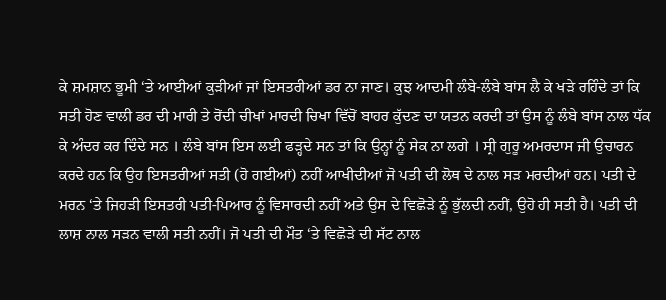ਕੇ ਸ਼ਮਸ਼ਾਨ ਭੂਮੀ ‘ਤੇ ਆਈਆਂ ਕੁੜੀਆਂ ਜਾਂ ਇਸਤਰੀਆਂ ਡਰ ਨਾ ਜਾਣ। ਕੁਝ ਆਦਮੀ ਲੰਬੇ-ਲੰਬੇ ਬਾਂਸ ਲੈ ਕੇ ਖੜੇ ਰਹਿੰਦੇ ਤਾਂ ਕਿ ਸਤੀ ਹੋਣ ਵਾਲੀ ਡਰ ਦੀ ਮਾਰੀ ਤੇ ਰੋਂਦੀ ਚੀਖਾਂ ਮਾਰਦੀ ਚਿਖਾ ਵਿੱਚੋਂ ਬਾਹਰ ਕੁੱਦਣ ਦਾ ਯਤਨ ਕਰਦੀ ਤਾਂ ਉਸ ਨੂੰ ਲੰਬੇ ਬਾਂਸ ਨਾਲ ਧੱਕ ਕੇ ਅੰਦਰ ਕਰ ਦਿੰਦੇ ਸਨ । ਲੰਬੇ ਬਾਂਸ ਇਸ ਲਈ ਫੜ੍ਹਦੇ ਸਨ ਤਾਂ ਕਿ ਉਨ੍ਹਾਂ ਨੂੰ ਸੇਕ ਨਾ ਲਗੇ । ਸ੍ਰੀ ਗੁਰੂ ਅਮਰਦਾਸ ਜੀ ਉਚਾਰਨ ਕਰਦੇ ਹਨ ਕਿ ਉਹ ਇਸਤਰੀਆਂ ਸਤੀ (ਹੋ ਗਈਆਂ) ਨਹੀਂ ਆਖੀਦੀਆਂ ਜੋ ਪਤੀ ਦੀ ਲੋਥ ਦੇ ਨਾਲ ਸੜ ਮਰਦੀਆਂ ਹਨ। ਪਤੀ ਦੇ ਮਰਨ ‘ਤੇ ਜਿਹੜੀ ਇਸਤਰੀ ਪਤੀ-ਪਿਆਰ ਨੂੰ ਵਿਸਾਰਦੀ ਨਹੀਂ ਅਤੇ ਉਸ ਦੇ ਵਿਛੋੜੇ ਨੂੰ ਭੁੱਲਦੀ ਨਹੀਂ, ਉਹੋ ਹੀ ਸਤੀ ਹੈ। ਪਤੀ ਦੀ ਲਾਸ਼ ਨਾਲ ਸੜਨ ਵਾਲੀ ਸਤੀ ਨਹੀਂ। ਜੋ ਪਤੀ ਦੀ ਮੌਤ ‘ਤੇ ਵਿਛੋੜੇ ਦੀ ਸੱਟ ਨਾਲ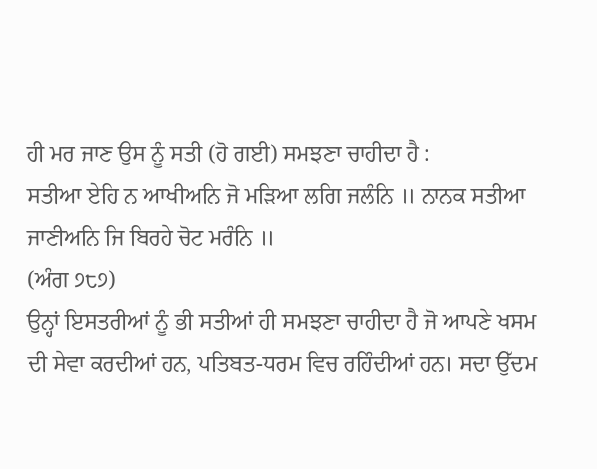ਹੀ ਮਰ ਜਾਣ ਉਸ ਨੂੰ ਸਤੀ (ਹੋ ਗਈ) ਸਮਝਣਾ ਚਾਹੀਦਾ ਹੈ :
ਸਤੀਆ ਏਹਿ ਨ ਆਖੀਅਨਿ ਜੋ ਮੜਿਆ ਲਗਿ ਜਲੰਨਿ ॥ ਨਾਨਕ ਸਤੀਆ ਜਾਣੀਅਨਿ ਜਿ ਬਿਰਹੇ ਚੋਟ ਮਰੰਨਿ ॥
(ਅੰਗ ੭੮੭)
ਉਨ੍ਹਾਂ ਇਸਤਰੀਆਂ ਨੂੰ ਭੀ ਸਤੀਆਂ ਹੀ ਸਮਝਣਾ ਚਾਹੀਦਾ ਹੈ ਜੋ ਆਪਣੇ ਖਸਮ ਦੀ ਸੇਵਾ ਕਰਦੀਆਂ ਹਨ, ਪਤਿਬਤ-ਧਰਮ ਵਿਚ ਰਹਿੰਦੀਆਂ ਹਨ। ਸਦਾ ਉੱਦਮ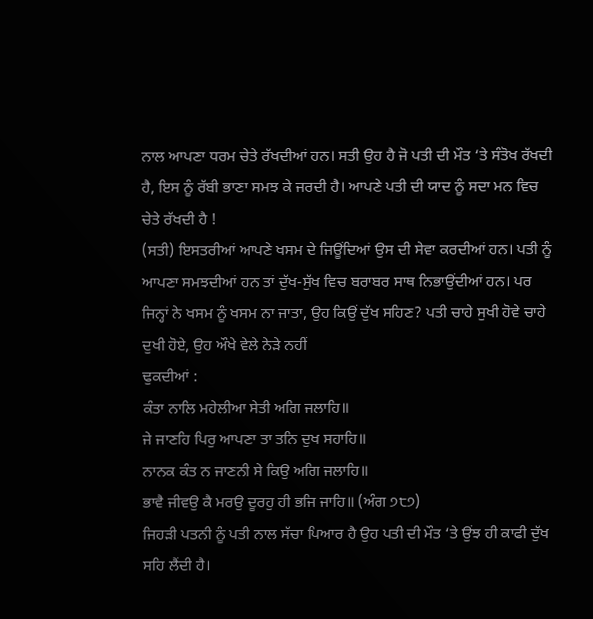ਨਾਲ ਆਪਣਾ ਧਰਮ ਚੇਤੇ ਰੱਖਦੀਆਂ ਹਨ। ਸਤੀ ਉਹ ਹੈ ਜੋ ਪਤੀ ਦੀ ਮੌਤ ‘ਤੇ ਸੰਤੋਖ ਰੱਖਦੀ ਹੈ, ਇਸ ਨੂੰ ਰੱਬੀ ਭਾਣਾ ਸਮਝ ਕੇ ਜਰਦੀ ਹੈ। ਆਪਣੇ ਪਤੀ ਦੀ ਯਾਦ ਨੂੰ ਸਦਾ ਮਨ ਵਿਚ ਚੇਤੇ ਰੱਖਦੀ ਹੈ !
(ਸਤੀ) ਇਸਤਰੀਆਂ ਆਪਣੇ ਖਸਮ ਦੇ ਜਿਊਂਦਿਆਂ ਉਸ ਦੀ ਸੇਵਾ ਕਰਦੀਆਂ ਹਨ। ਪਤੀ ਨੂੰ ਆਪਣਾ ਸਮਝਦੀਆਂ ਹਨ ਤਾਂ ਦੁੱਖ-ਸੁੱਖ ਵਿਚ ਬਰਾਬਰ ਸਾਥ ਨਿਭਾਉਂਦੀਆਂ ਹਨ। ਪਰ ਜਿਨ੍ਹਾਂ ਨੇ ਖਸਮ ਨੂੰ ਖਸਮ ਨਾ ਜਾਤਾ, ਉਹ ਕਿਉਂ ਦੁੱਖ ਸਹਿਣ? ਪਤੀ ਚਾਹੇ ਸੁਖੀ ਹੋਵੇ ਚਾਹੇ ਦੁਖੀ ਹੋਏ, ਉਹ ਔਖੇ ਵੇਲੇ ਨੇੜੇ ਨਹੀਂ
ਢੁਕਦੀਆਂ :
ਕੰਤਾ ਨਾਲਿ ਮਹੇਲੀਆ ਸੇਤੀ ਅਗਿ ਜਲਾਹਿ॥
ਜੇ ਜਾਣਹਿ ਪਿਰੁ ਆਪਣਾ ਤਾ ਤਨਿ ਦੁਖ ਸਹਾਹਿ॥
ਨਾਨਕ ਕੰਤ ਨ ਜਾਣਨੀ ਸੇ ਕਿਉ ਅਗਿ ਜਲਾਹਿ॥
ਭਾਵੈ ਜੀਵਉ ਕੈ ਮਰਉ ਦੂਰਹੁ ਹੀ ਭਜਿ ਜਾਹਿ॥ (ਅੰਗ ੭੮੭)
ਜਿਹੜੀ ਪਤਨੀ ਨੂੰ ਪਤੀ ਨਾਲ ਸੱਚਾ ਪਿਆਰ ਹੈ ਉਹ ਪਤੀ ਦੀ ਮੌਤ ‘ਤੇ ਉਂਝ ਹੀ ਕਾਫੀ ਦੁੱਖ ਸਹਿ ਲੈਂਦੀ ਹੈ।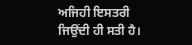ਅਜਿਹੀ ਇਸਤਰੀ ਜਿਉਂਦੀ ਹੀ ਸਤੀ ਹੈ।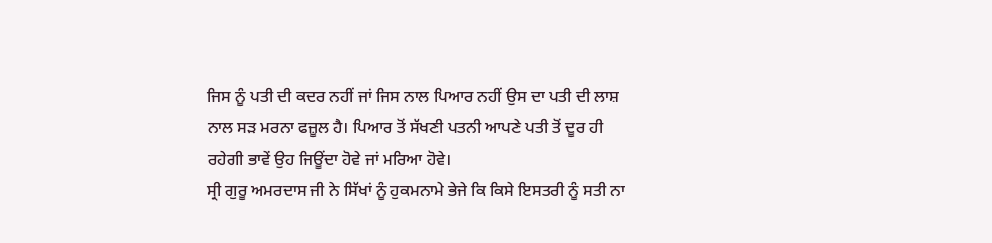ਜਿਸ ਨੂੰ ਪਤੀ ਦੀ ਕਦਰ ਨਹੀਂ ਜਾਂ ਜਿਸ ਨਾਲ ਪਿਆਰ ਨਹੀਂ ਉਸ ਦਾ ਪਤੀ ਦੀ ਲਾਸ਼ ਨਾਲ ਸੜ ਮਰਨਾ ਫਜ਼ੂਲ ਹੈ। ਪਿਆਰ ਤੋਂ ਸੱਖਣੀ ਪਤਨੀ ਆਪਣੇ ਪਤੀ ਤੋਂ ਦੂਰ ਹੀ ਰਹੇਗੀ ਭਾਵੇਂ ਉਹ ਜਿਊਂਦਾ ਹੋਵੇ ਜਾਂ ਮਰਿਆ ਹੋਵੇ।
ਸ੍ਰੀ ਗੁਰੂ ਅਮਰਦਾਸ ਜੀ ਨੇ ਸਿੱਖਾਂ ਨੂੰ ਹੁਕਮਨਾਮੇ ਭੇਜੇ ਕਿ ਕਿਸੇ ਇਸਤਰੀ ਨੂੰ ਸਤੀ ਨਾ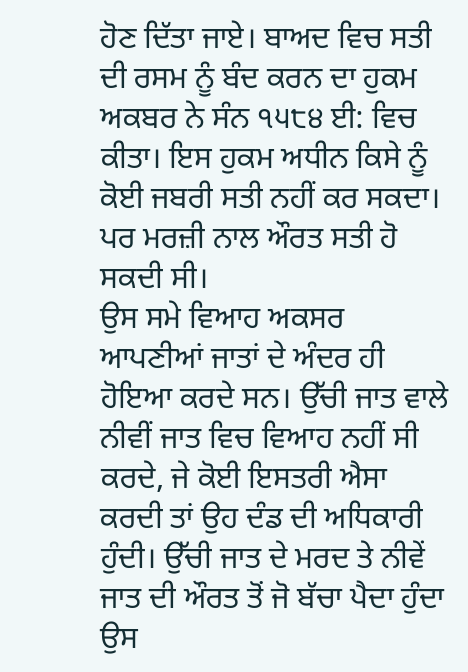ਹੋਣ ਦਿੱਤਾ ਜਾਏ। ਬਾਅਦ ਵਿਚ ਸਤੀ ਦੀ ਰਸਮ ਨੂੰ ਬੰਦ ਕਰਨ ਦਾ ਹੁਕਮ ਅਕਬਰ ਨੇ ਸੰਨ ੧੫੮੪ ਈ: ਵਿਚ ਕੀਤਾ। ਇਸ ਹੁਕਮ ਅਧੀਨ ਕਿਸੇ ਨੂੰ ਕੋਈ ਜਬਰੀ ਸਤੀ ਨਹੀਂ ਕਰ ਸਕਦਾ। ਪਰ ਮਰਜ਼ੀ ਨਾਲ ਔਰਤ ਸਤੀ ਹੋ ਸਕਦੀ ਸੀ।
ਉਸ ਸਮੇ ਵਿਆਹ ਅਕਸਰ ਆਪਣੀਆਂ ਜਾਤਾਂ ਦੇ ਅੰਦਰ ਹੀ ਹੋਇਆ ਕਰਦੇ ਸਨ। ਉੱਚੀ ਜਾਤ ਵਾਲੇ ਨੀਵੀਂ ਜਾਤ ਵਿਚ ਵਿਆਹ ਨਹੀਂ ਸੀ ਕਰਦੇ, ਜੇ ਕੋਈ ਇਸਤਰੀ ਐਸਾ ਕਰਦੀ ਤਾਂ ਉਹ ਦੰਡ ਦੀ ਅਧਿਕਾਰੀ ਹੁੰਦੀ। ਉੱਚੀ ਜਾਤ ਦੇ ਮਰਦ ਤੇ ਨੀਵੇਂ ਜਾਤ ਦੀ ਔਰਤ ਤੋਂ ਜੋ ਬੱਚਾ ਪੈਦਾ ਹੁੰਦਾ ਉਸ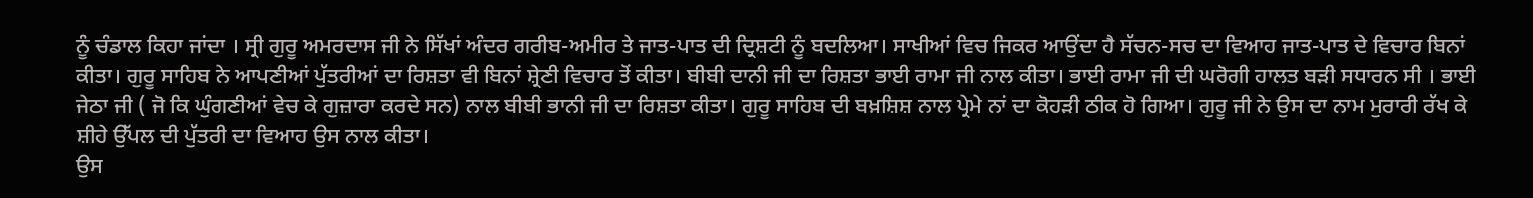ਨੂੰ ਚੰਡਾਲ ਕਿਹਾ ਜਾਂਦਾ । ਸ੍ਰੀ ਗੁਰੂ ਅਮਰਦਾਸ ਜੀ ਨੇ ਸਿੱਖਾਂ ਅੰਦਰ ਗਰੀਬ-ਅਮੀਰ ਤੇ ਜਾਤ-ਪਾਤ ਦੀ ਦ੍ਰਿਸ਼ਟੀ ਨੂੰ ਬਦਲਿਆ। ਸਾਖੀਆਂ ਵਿਚ ਜਿਕਰ ਆਉਂਦਾ ਹੈ ਸੱਚਨ-ਸਚ ਦਾ ਵਿਆਹ ਜਾਤ-ਪਾਤ ਦੇ ਵਿਚਾਰ ਬਿਨਾਂ ਕੀਤਾ। ਗੁਰੂ ਸਾਹਿਬ ਨੇ ਆਪਣੀਆਂ ਪੁੱਤਰੀਆਂ ਦਾ ਰਿਸ਼ਤਾ ਵੀ ਬਿਨਾਂ ਸ਼੍ਰੇਣੀ ਵਿਚਾਰ ਤੋਂ ਕੀਤਾ। ਬੀਬੀ ਦਾਨੀ ਜੀ ਦਾ ਰਿਸ਼ਤਾ ਭਾਈ ਰਾਮਾ ਜੀ ਨਾਲ ਕੀਤਾ। ਭਾਈ ਰਾਮਾ ਜੀ ਦੀ ਘਰੋਗੀ ਹਾਲਤ ਬੜੀ ਸਧਾਰਨ ਸੀ । ਭਾਈ ਜੇਠਾ ਜੀ ( ਜੋ ਕਿ ਘੁੰਗਣੀਆਂ ਵੇਚ ਕੇ ਗੁਜ਼ਾਰਾ ਕਰਦੇ ਸਨ) ਨਾਲ ਬੀਬੀ ਭਾਨੀ ਜੀ ਦਾ ਰਿਸ਼ਤਾ ਕੀਤਾ। ਗੁਰੂ ਸਾਹਿਬ ਦੀ ਬਖ਼ਸ਼ਿਸ਼ ਨਾਲ ਪ੍ਰੇਮੇ ਨਾਂ ਦਾ ਕੋਹੜੀ ਠੀਕ ਹੋ ਗਿਆ। ਗੁਰੂ ਜੀ ਨੇ ਉਸ ਦਾ ਨਾਮ ਮੁਰਾਰੀ ਰੱਖ ਕੇ ਸ਼ੀਹੇ ਉੱਪਲ ਦੀ ਪੁੱਤਰੀ ਦਾ ਵਿਆਹ ਉਸ ਨਾਲ ਕੀਤਾ।
ਉਸ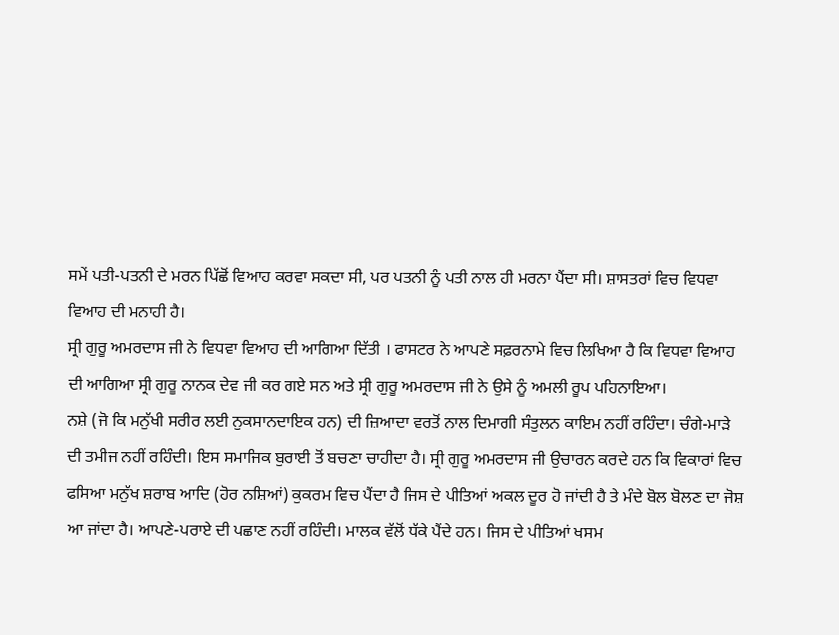ਸਮੇਂ ਪਤੀ-ਪਤਨੀ ਦੇ ਮਰਨ ਪਿੱਛੋਂ ਵਿਆਹ ਕਰਵਾ ਸਕਦਾ ਸੀ, ਪਰ ਪਤਨੀ ਨੂੰ ਪਤੀ ਨਾਲ ਹੀ ਮਰਨਾ ਪੈਂਦਾ ਸੀ। ਸ਼ਾਸਤਰਾਂ ਵਿਚ ਵਿਧਵਾ ਵਿਆਹ ਦੀ ਮਨਾਹੀ ਹੈ।
ਸ੍ਰੀ ਗੁਰੂ ਅਮਰਦਾਸ ਜੀ ਨੇ ਵਿਧਵਾ ਵਿਆਹ ਦੀ ਆਗਿਆ ਦਿੱਤੀ । ਫਾਸਟਰ ਨੇ ਆਪਣੇ ਸਫ਼ਰਨਾਮੇ ਵਿਚ ਲਿਖਿਆ ਹੈ ਕਿ ਵਿਧਵਾ ਵਿਆਹ ਦੀ ਆਗਿਆ ਸ੍ਰੀ ਗੁਰੂ ਨਾਨਕ ਦੇਵ ਜੀ ਕਰ ਗਏ ਸਨ ਅਤੇ ਸ੍ਰੀ ਗੁਰੂ ਅਮਰਦਾਸ ਜੀ ਨੇ ਉਸੇ ਨੂੰ ਅਮਲੀ ਰੂਪ ਪਹਿਨਾਇਆ।
ਨਸ਼ੇ (ਜੋ ਕਿ ਮਨੁੱਖੀ ਸਰੀਰ ਲਈ ਨੁਕਸਾਨਦਾਇਕ ਹਨ) ਦੀ ਜ਼ਿਆਦਾ ਵਰਤੋਂ ਨਾਲ ਦਿਮਾਗੀ ਸੰਤੁਲਨ ਕਾਇਮ ਨਹੀਂ ਰਹਿੰਦਾ। ਚੰਗੇ-ਮਾੜੇ ਦੀ ਤਮੀਜ ਨਹੀਂ ਰਹਿੰਦੀ। ਇਸ ਸਮਾਜਿਕ ਬੁਰਾਈ ਤੋਂ ਬਚਣਾ ਚਾਹੀਦਾ ਹੈ। ਸ੍ਰੀ ਗੁਰੂ ਅਮਰਦਾਸ ਜੀ ਉਚਾਰਨ ਕਰਦੇ ਹਨ ਕਿ ਵਿਕਾਰਾਂ ਵਿਚ ਫਸਿਆ ਮਨੁੱਖ ਸ਼ਰਾਬ ਆਦਿ (ਹੋਰ ਨਸ਼ਿਆਂ) ਕੁਕਰਮ ਵਿਚ ਪੈਂਦਾ ਹੈ ਜਿਸ ਦੇ ਪੀਤਿਆਂ ਅਕਲ ਦੂਰ ਹੋ ਜਾਂਦੀ ਹੈ ਤੇ ਮੰਦੇ ਬੋਲ ਬੋਲਣ ਦਾ ਜੋਸ਼ ਆ ਜਾਂਦਾ ਹੈ। ਆਪਣੇ-ਪਰਾਏ ਦੀ ਪਛਾਣ ਨਹੀਂ ਰਹਿੰਦੀ। ਮਾਲਕ ਵੱਲੋਂ ਧੱਕੇ ਪੈਂਦੇ ਹਨ। ਜਿਸ ਦੇ ਪੀਤਿਆਂ ਖਸਮ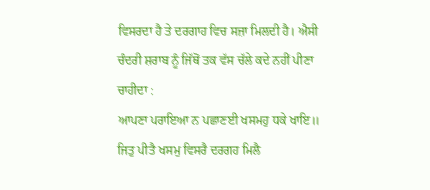ਵਿਸਰਦਾ ਹੈ ਤੇ ਦਰਗਾਹ ਵਿਚ ਸਜ਼ਾ ਮਿਲਦੀ ਹੈ। ਐਸੀ ਚੰਦਰੀ ਸ਼ਰਾਬ ਨੂੰ ਜਿੱਥੋਂ ਤਕ ਵੱਸ ਚੱਲੇ ਕਦੇ ਨਹੀਂ ਪੀਣਾ ਚਾਹੀਦਾ :
ਆਪਣਾ ਪਰਾਇਆ ਨ ਪਛਾਣਈ ਖਸਮਹੁ ਧਕੇ ਖਾਇ॥ ਜਿਤੁ ਪੀਤੈ ਖਸਮੁ ਵਿਸਰੈ ਦਰਗਹ ਮਿਲੈ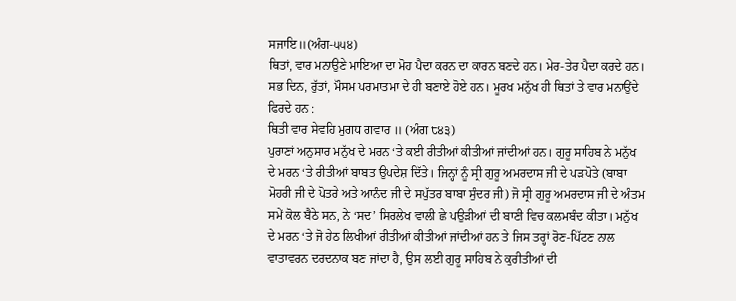ਸਜਾਇ॥(ਅੰਗ-੫੫੪)
ਥਿਤਾਂ, ਵਾਰ ਮਨਾਉਣੇ ਮਾਇਆ ਦਾ ਮੋਹ ਪੈਦਾ ਕਰਨ ਦਾ ਕਾਰਨ ਬਣਦੇ ਹਨ। ਮੇਰ-ਤੇਰ ਪੈਦਾ ਕਰਦੇ ਹਨ। ਸਭ ਦਿਨ, ਰੁੱਤਾਂ, ਮੌਸਮ ਪਰਮਾਤਮਾ ਦੇ ਹੀ ਬਣਾਏ ਹੋਏ ਹਨ। ਮੂਰਖ ਮਨੁੱਖ ਹੀ ਥਿਤਾਂ ਤੇ ਵਾਰ ਮਨਾਉਂਦੇ ਫਿਰਦੇ ਹਨ :
ਥਿਤੀ ਵਾਰ ਸੇਵਹਿ ਮੁਗਧ ਗਵਾਰ ॥ (ਅੰਗ ੮੪੩)
ਪੁਰਾਣਾਂ ਅਨੁਸਾਰ ਮਨੁੱਖ ਦੇ ਮਰਨ ‘ਤੇ ਕਈ ਰੀਤੀਆਂ ਕੀਤੀਆਂ ਜਾਂਦੀਆਂ ਹਨ। ਗੁਰੂ ਸਾਹਿਬ ਨੇ ਮਨੁੱਖ ਦੇ ਮਰਨ ‘ਤੇ ਰੀਤੀਆਂ ਬਾਬਤ ਉਪਦੇਸ਼ ਦਿੱਤੇ। ਜਿਨ੍ਹਾਂ ਨੂੰ ਸ੍ਰੀ ਗੁਰੂ ਅਮਰਦਾਸ ਜੀ ਦੇ ਪੜਪੋਤੇ (ਬਾਬਾ ਮੋਹਰੀ ਜੀ ਦੇ ਪੋਤਰੇ ਅਤੇ ਆਨੰਦ ਜੀ ਦੇ ਸਪੁੱਤਰ ਬਾਬਾ ਸੁੰਦਰ ਜੀ) ਜੋ ਸ੍ਰੀ ਗੁਰੂ ਅਮਰਦਾਸ ਜੀ ਦੇ ਅੰਤਮ ਸਮੇਂ ਕੋਲ ਬੈਠੇ ਸਨ, ਨੇ ‘ਸਦ’ ਸਿਰਲੇਖ ਵਾਲੀ ਛੇ ਪਉੜੀਆਂ ਦੀ ਬਾਣੀ ਵਿਚ ਕਲਮਬੰਦ ਕੀਤਾ। ਮਨੁੱਖ ਦੇ ਮਰਨ ‘ਤੇ ਜੋ ਹੇਠ ਲਿਖੀਆਂ ਰੀਤੀਆਂ ਕੀਤੀਆਂ ਜਾਂਦੀਆਂ ਹਨ ਤੇ ਜਿਸ ਤਰ੍ਹਾਂ ਰੋਣ-ਪਿੱਟਣ ਨਾਲ ਵਾਤਾਵਰਨ ਦਰਦਨਾਕ ਬਣ ਜਾਂਦਾ ਹੈ, ਉਸ ਲਈ ਗੁਰੂ ਸਾਹਿਬ ਨੇ ਕੁਰੀਤੀਆਂ ਦੀ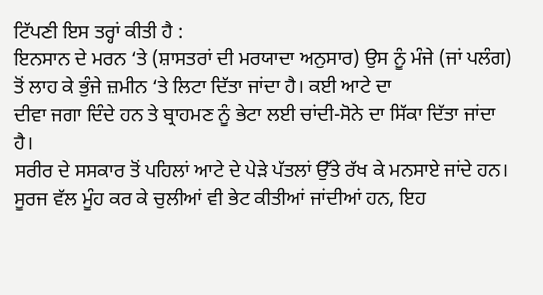ਟਿੱਪਣੀ ਇਸ ਤਰ੍ਹਾਂ ਕੀਤੀ ਹੈ :
ਇਨਸਾਨ ਦੇ ਮਰਨ ‘ਤੇ (ਸ਼ਾਸਤਰਾਂ ਦੀ ਮਰਯਾਦਾ ਅਨੁਸਾਰ) ਉਸ ਨੂੰ ਮੰਜੇ (ਜਾਂ ਪਲੰਗ) ਤੋਂ ਲਾਹ ਕੇ ਭੁੰਜੇ ਜ਼ਮੀਨ ‘ਤੇ ਲਿਟਾ ਦਿੱਤਾ ਜਾਂਦਾ ਹੈ। ਕਈ ਆਟੇ ਦਾ
ਦੀਵਾ ਜਗਾ ਦਿੰਦੇ ਹਨ ਤੇ ਬ੍ਰਾਹਮਣ ਨੂੰ ਭੇਟਾ ਲਈ ਚਾਂਦੀ-ਸੋਨੇ ਦਾ ਸਿੱਕਾ ਦਿੱਤਾ ਜਾਂਦਾ ਹੈ।
ਸਰੀਰ ਦੇ ਸਸਕਾਰ ਤੋਂ ਪਹਿਲਾਂ ਆਟੇ ਦੇ ਪੇੜੇ ਪੱਤਲਾਂ ਉੱਤੇ ਰੱਖ ਕੇ ਮਨਸਾਏ ਜਾਂਦੇ ਹਨ। ਸੂਰਜ ਵੱਲ ਮੂੰਹ ਕਰ ਕੇ ਚੁਲੀਆਂ ਵੀ ਭੇਟ ਕੀਤੀਆਂ ਜਾਂਦੀਆਂ ਹਨ, ਇਹ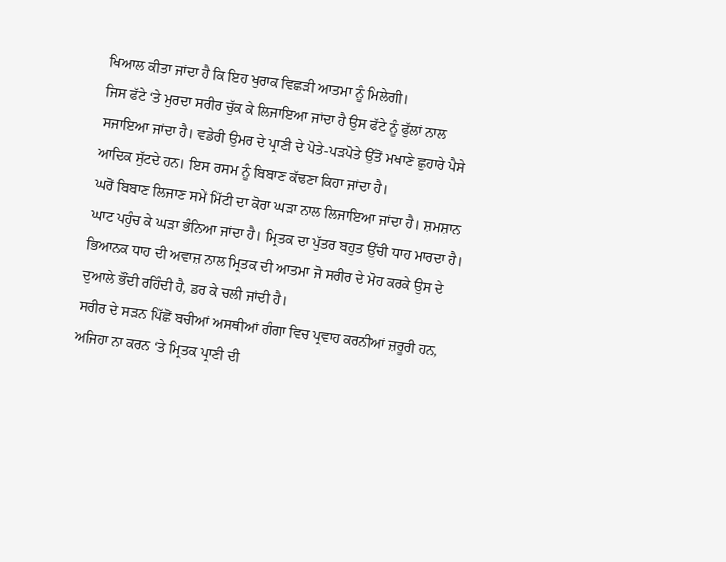ਖਿਆਲ ਕੀਤਾ ਜਾਂਦਾ ਹੈ ਕਿ ਇਹ ਖੁਰਾਕ ਵਿਛੜੀ ਆਤਮਾ ਨੂੰ ਮਿਲੇਗੀ।
ਜਿਸ ਫੱਟੇ ‘ਤੇ ਮੁਰਦਾ ਸਰੀਰ ਚੁੱਕ ਕੇ ਲਿਜਾਇਆ ਜਾਂਦਾ ਹੈ ਉਸ ਫੱਟੇ ਨੂੰ ਫੁੱਲਾਂ ਨਾਲ ਸਜਾਇਆ ਜਾਂਦਾ ਹੈ। ਵਡੇਰੀ ਉਮਰ ਦੇ ਪ੍ਰਾਣੀ ਦੇ ਪੋਤੇ-ਪੜਪੋਤੇ ਉੱਤੋਂ ਮਖਾਣੇ ਛੁਹਾਰੇ ਪੈਸੇ ਆਦਿਕ ਸੁੱਟਦੇ ਹਨ। ਇਸ ਰਸਮ ਨੂੰ ਬਿਬਾਣ ਕੱਢਣਾ ਕਿਹਾ ਜਾਂਦਾ ਹੈ।
ਘਰੋਂ ਬਿਬਾਣ ਲਿਜਾਣ ਸਮੇਂ ਮਿੱਟੀ ਦਾ ਕੋਰਾ ਘੜਾ ਨਾਲ ਲਿਜਾਇਆ ਜਾਂਦਾ ਹੈ। ਸ਼ਮਸ਼ਾਨ ਘਾਟ ਪਹੁੰਚ ਕੇ ਘੜਾ ਭੰਨਿਆ ਜਾਂਦਾ ਹੈ। ਮ੍ਰਿਤਕ ਦਾ ਪੁੱਤਰ ਬਹੁਤ ਉੱਚੀ ਧਾਹ ਮਾਰਦਾ ਹੈ। ਭਿਆਨਕ ਧਾਹ ਦੀ ਅਵਾਜ਼ ਨਾਲ ਮ੍ਰਿਤਕ ਦੀ ਆਤਮਾ ਜੋ ਸਰੀਰ ਦੇ ਮੋਹ ਕਰਕੇ ਉਸ ਦੇ ਦੁਆਲੇ ਭੌਂਦੀ ਰਹਿੰਦੀ ਹੈ, ਡਰ ਕੇ ਚਲੀ ਜਾਂਦੀ ਹੈ।
ਸਰੀਰ ਦੇ ਸੜਨ ਪਿੱਛੋਂ ਬਚੀਆਂ ਅਸਥੀਆਂ ਗੰਗਾ ਵਿਚ ਪ੍ਰਵਾਹ ਕਰਨੀਆਂ ਜ਼ਰੂਰੀ ਹਨ, ਅਜਿਹਾ ਨਾ ਕਰਨ ‘ਤੇ ਮ੍ਰਿਤਕ ਪ੍ਰਾਣੀ ਦੀ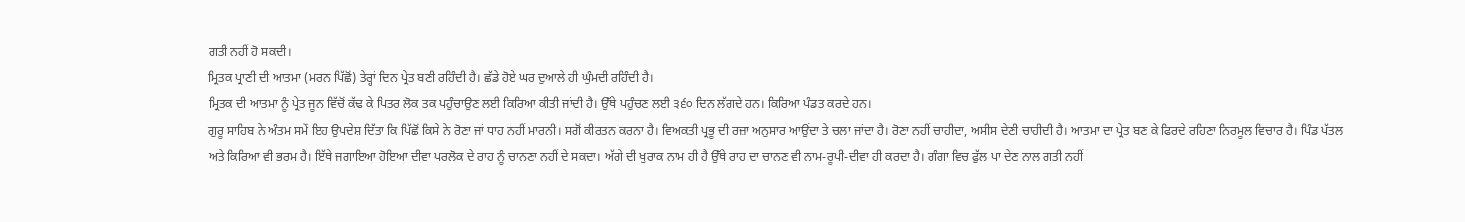ਗਤੀ ਨਹੀਂ ਹੋ ਸਕਦੀ।
ਮ੍ਰਿਤਕ ਪ੍ਰਾਣੀ ਦੀ ਆਤਮਾ (ਮਰਨ ਪਿੱਛੋਂ) ਤੇਰ੍ਹਾਂ ਦਿਨ ਪ੍ਰੇਤ ਬਣੀ ਰਹਿੰਦੀ ਹੈ। ਛੱਡੇ ਹੋਏ ਘਰ ਦੁਆਲੇ ਹੀ ਘੁੰਮਦੀ ਰਹਿੰਦੀ ਹੈ।
ਮ੍ਰਿਤਕ ਦੀ ਆਤਮਾ ਨੂੰ ਪ੍ਰੇਤ ਜੂਨ ਵਿੱਚੋਂ ਕੱਢ ਕੇ ਪਿਤਰ ਲੋਕ ਤਕ ਪਹੁੰਚਾਉਣ ਲਈ ਕਿਰਿਆ ਕੀਤੀ ਜਾਂਦੀ ਹੈ। ਉੱਥੇ ਪਹੁੰਚਣ ਲਈ ੩੬੦ ਦਿਨ ਲੱਗਦੇ ਹਨ। ਕਿਰਿਆ ਪੰਡਤ ਕਰਦੇ ਹਨ।
ਗੁਰੂ ਸਾਹਿਬ ਨੇ ਅੰਤਮ ਸਮੇਂ ਇਹ ਉਪਦੇਸ਼ ਦਿੱਤਾ ਕਿ ਪਿੱਛੋਂ ਕਿਸੇ ਨੇ ਰੋਣਾ ਜਾਂ ਧਾਹ ਨਹੀਂ ਮਾਰਨੀ। ਸਗੋਂ ਕੀਰਤਨ ਕਰਨਾ ਹੈ। ਵਿਅਕਤੀ ਪ੍ਰਭੂ ਦੀ ਰਜ਼ਾ ਅਨੁਸਾਰ ਆਉਂਦਾ ਤੇ ਚਲਾ ਜਾਂਦਾ ਹੈ। ਰੋਣਾ ਨਹੀਂ ਚਾਹੀਦਾ, ਅਸੀਸ ਦੇਣੀ ਚਾਹੀਦੀ ਹੈ। ਆਤਮਾ ਦਾ ਪ੍ਰੇਤ ਬਣ ਕੇ ਫਿਰਦੇ ਰਹਿਣਾ ਨਿਰਮੂਲ ਵਿਚਾਰ ਹੈ। ਪਿੰਡ ਪੱਤਲ ਅਤੇ ਕਿਰਿਆ ਵੀ ਭਰਮ ਹੈ। ਇੱਥੇ ਜਗਾਇਆ ਹੋਇਆ ਦੀਵਾ ਪਰਲੋਕ ਦੇ ਰਾਹ ਨੂੰ ਚਾਨਣਾ ਨਹੀਂ ਦੇ ਸਕਦਾ। ਅੱਗੇ ਦੀ ਖੁਰਾਕ ਨਾਮ ਹੀ ਹੈ ਉੱਥੇ ਰਾਹ ਦਾ ਚਾਨਣ ਵੀ ਨਾਮ-ਰੂਪੀ-ਦੀਵਾ ਹੀ ਕਰਦਾ ਹੈ। ਗੰਗਾ ਵਿਚ ਫੁੱਲ ਪਾ ਦੇਣ ਨਾਲ ਗਤੀ ਨਹੀਂ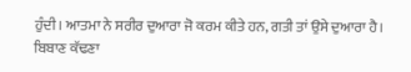ਹੁੰਦੀ। ਆਤਮਾ ਨੇ ਸਰੀਰ ਦੁਆਰਾ ਜੋ ਕਰਮ ਕੀਤੇ ਹਨ, ਗਤੀ ਤਾਂ ਉਸੇ ਦੁਆਰਾ ਹੈ। ਬਿਬਾਣ ਕੱਢਣਾ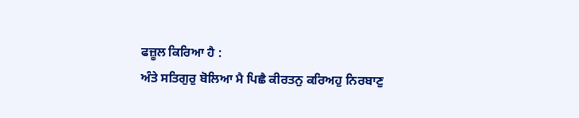ਫਜ਼ੂਲ ਕਿਰਿਆ ਹੈ :
ਅੰਤੇ ਸਤਿਗੁਰੁ ਬੋਲਿਆ ਮੈ ਪਿਛੈ ਕੀਰਤਨੁ ਕਰਿਅਹੁ ਨਿਰਬਾਣੁ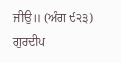ਜੀਉ॥ (ਅੰਗ ੯੨੩)
ਗੁਰਦੀਪ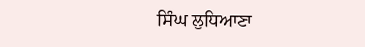ਸਿੰਘ ਲੁਧਿਆਣਾ